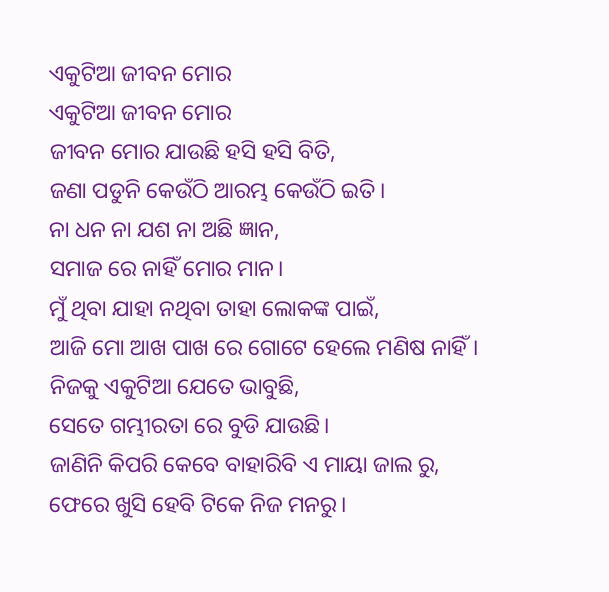ଏକୁଟିଆ ଜୀବନ ମୋର
ଏକୁଟିଆ ଜୀବନ ମୋର
ଜୀବନ ମୋର ଯାଉଛି ହସି ହସି ବିତି,
ଜଣା ପଡୁନି କେଉଁଠି ଆରମ୍ଭ କେଉଁଠି ଇତି।
ନା ଧନ ନା ଯଶ ନା ଅଛି ଜ୍ଞାନ,
ସମାଜ ରେ ନାହିଁ ମୋର ମାନ।
ମୁଁ ଥିବା ଯାହା ନଥିବା ତାହା ଲୋକଙ୍କ ପାଇଁ,
ଆଜି ମୋ ଆଖ ପାଖ ରେ ଗୋଟେ ହେଲେ ମଣିଷ ନାହିଁ।
ନିଜକୁ ଏକୁଟିଆ ଯେତେ ଭାବୁଛି,
ସେତେ ଗମ୍ଭୀରତା ରେ ବୁଡି ଯାଉଛି।
ଜାଣିନି କିପରି କେବେ ବାହାରିବି ଏ ମାୟା ଜାଲ ରୁ,
ଫେରେ ଖୁସି ହେବି ଟିକେ ନିଜ ମନରୁ।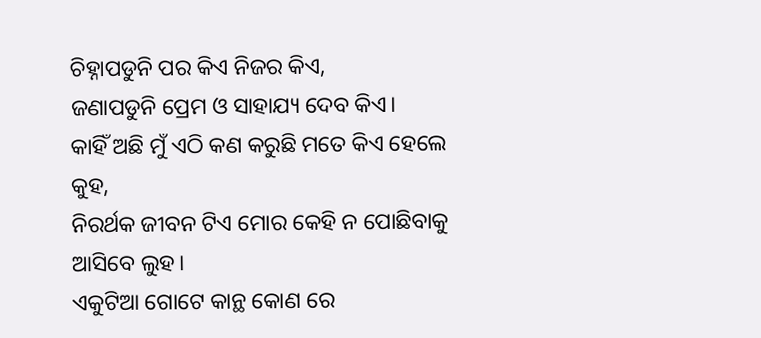ଚିହ୍ନାପଡୁନି ପର କିଏ ନିଜର କିଏ,
ଜଣାପଡୁନି ପ୍ରେମ ଓ ସାହାଯ୍ୟ ଦେବ କିଏ।
କାହିଁ ଅଛି ମୁଁ ଏଠି କଣ କରୁଛି ମତେ କିଏ ହେଲେ କୁହ,
ନିରର୍ଥକ ଜୀବନ ଟିଏ ମୋର କେହି ନ ପୋଛିବାକୁ ଆସିବେ ଲୁହ।
ଏକୁଟିଆ ଗୋଟେ କାନ୍ଥ କୋଣ ରେ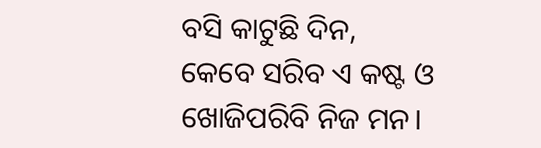ବସି କାଟୁଛି ଦିନ,
କେବେ ସରିବ ଏ କଷ୍ଟ ଓ ଖୋଜିପରିବି ନିଜ ମନ।